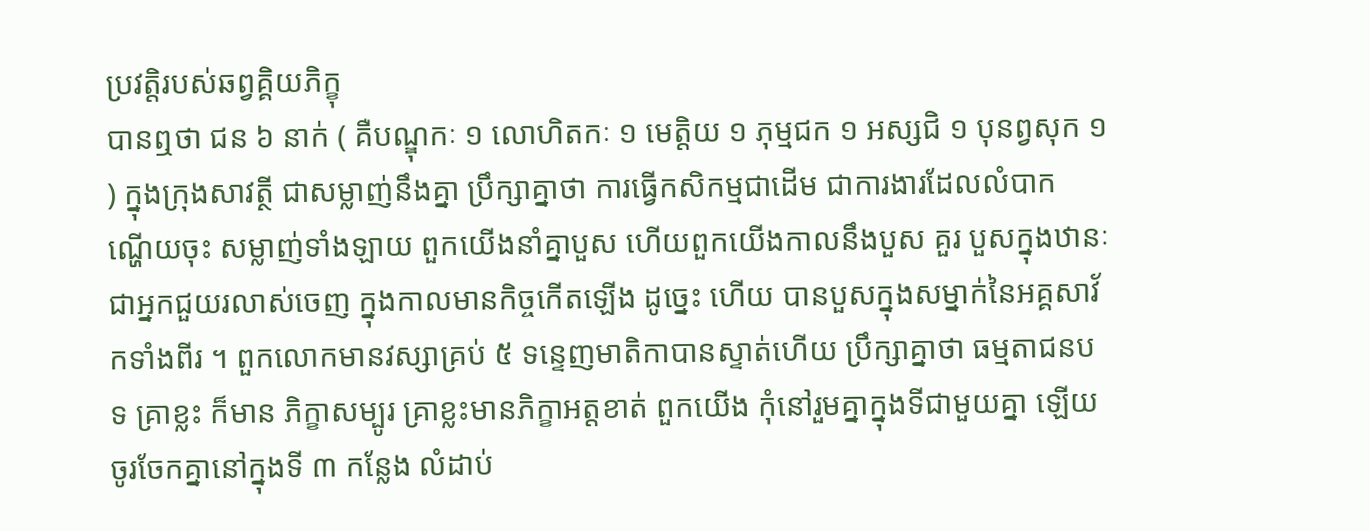ប្រវត្តិរបស់ឆព្វគ្គិយភិក្ខុ
បានឮថា ជន ៦ នាក់ ( គឺបណ្ឌុកៈ ១ លោហិតកៈ ១ មេត្តិយ ១ ភុម្មជក ១ អស្សជិ ១ បុនព្វសុក ១ ) ក្នុងក្រុងសាវត្ថី ជាសម្លាញ់នឹងគ្នា ប្រឹក្សាគ្នាថា ការធ្វើកសិកម្មជាដើម ជាការងារដែលលំបាក ណ្ហើយចុះ សម្លាញ់ទាំងឡាយ ពួកយើងនាំគ្នាបួស ហើយពួកយើងកាលនឹងបួស គួរ បួសក្នុងឋានៈជាអ្នកជួយរលាស់ចេញ ក្នុងកាលមានកិច្ចកើតឡើង ដូច្នេះ ហើយ បានបួសក្នុងសម្នាក់នៃអគ្គសាវ័កទាំងពីរ ។ ពួកលោកមានវស្សាគ្រប់ ៥ ទន្ទេញមាតិកាបានស្ទាត់ហើយ ប្រឹក្សាគ្នាថា ធម្មតាជនបទ គ្រាខ្លះ ក៏មាន ភិក្ខាសម្បូរ គ្រាខ្លះមានភិក្ខាអត្តខាត់ ពួកយើង កុំនៅរួមគ្នាក្នុងទីជាមួយគ្នា ឡើយ ចូរចែកគ្នានៅក្នុងទី ៣ កន្លែង លំដាប់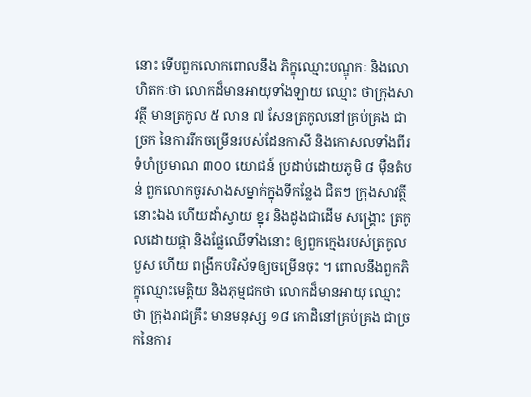នោះ ទើបពួកលោកពោលនឹង ភិក្ខុឈ្មោះបណ្ឌុកៈ និងលោហិតកៈថា លោកដ៏មានអាយុទាំងឡាយ ឈ្មោះ ថាក្រុងសាវត្ថី មានត្រកូល ៥ លាន ៧ សែនត្រកូលនៅគ្រប់គ្រង ជាច្រក នៃការរីកចម្រើនរបស់ដែនកាសី និងកោសលទាំងពីរ ទំហំប្រមាណ ៣០០ យោជន៍ ប្រដាប់ដោយភូមិ ៨ ម៉ឺនតំបន់ ពួកលោកចូរសាងសម្នាក់ក្នុងទីកន្លែង ជិតៗ ក្រុងសាវត្ថីនោះឯង ហើយដាំស្វាយ ខ្នុរ និងដូងជាដើម សង្គ្រោះ ត្រកូលដោយផ្កា និងផ្លែឈើទាំងនោះ ឲ្យពួកក្មេងរបស់ត្រកូលបួស ហើយ ពង្រីកបរិស័ទឲ្យចម្រើនចុះ ។ ពោលនឹងពួកភិក្ខុឈ្មោះមេត្តិយ និងភុម្មជកថា លោកដ៏មានអាយុ ឈ្មោះថា ក្រុងរាជគ្រឹះ មានមនុស្ស ១៨ កោដិនៅគ្រប់គ្រង ជាច្រកនៃការ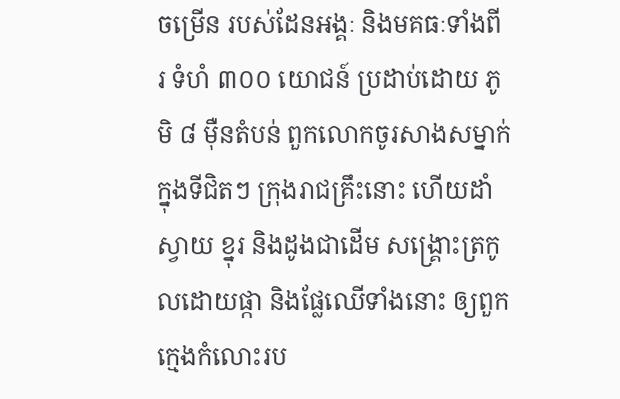ចម្រើន របស់ដែនអង្គៈ និងមគធៈទាំងពីរ ទំហំ ៣០០ យោជន៍ ប្រដាប់ដោយ ភូមិ ៨ ម៉ឺនតំបន់ ពួកលោកចូរសាងសម្នាក់ក្នុងទីជិតៗ ក្រុងរាជគ្រឹះនោះ ហើយដាំស្វាយ ខ្នុរ និងដូងជាដើម សង្គ្រោះត្រកូលដោយផ្កា និងផ្លែឈើទាំងនោះ ឲ្យពួកក្មេងកំលោះរប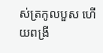ស់ត្រកូលបួស ហើយពង្រី